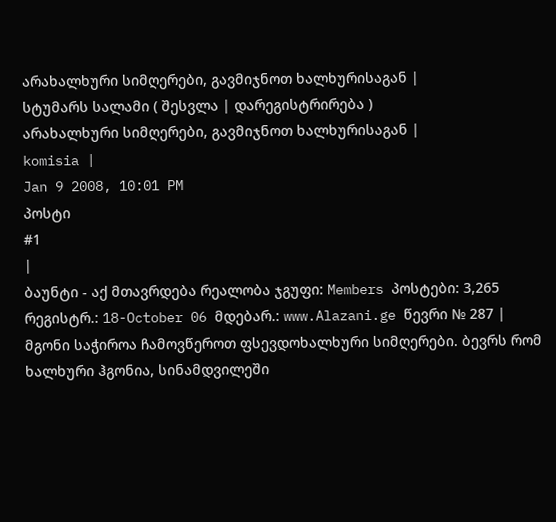არახალხური სიმღერები, გავმიჯნოთ ხალხურისაგან |
სტუმარს სალამი ( შესვლა | დარეგისტრირება )
არახალხური სიმღერები, გავმიჯნოთ ხალხურისაგან |
komisia |
Jan 9 2008, 10:01 PM
პოსტი
#1
|
ბაუნტი - აქ მთავრდება რეალობა ჯგუფი: Members პოსტები: 3,265 რეგისტრ.: 18-October 06 მდებარ.: www.Alazani.ge წევრი № 287 |
მგონი საჭიროა ჩამოვწეროთ ფსევდოხალხური სიმღერები. ბევრს რომ ხალხური ჰგონია, სინამდვილეში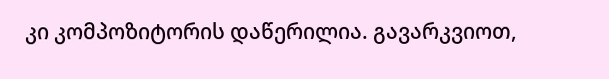კი კომპოზიტორის დაწერილია. გავარკვიოთ,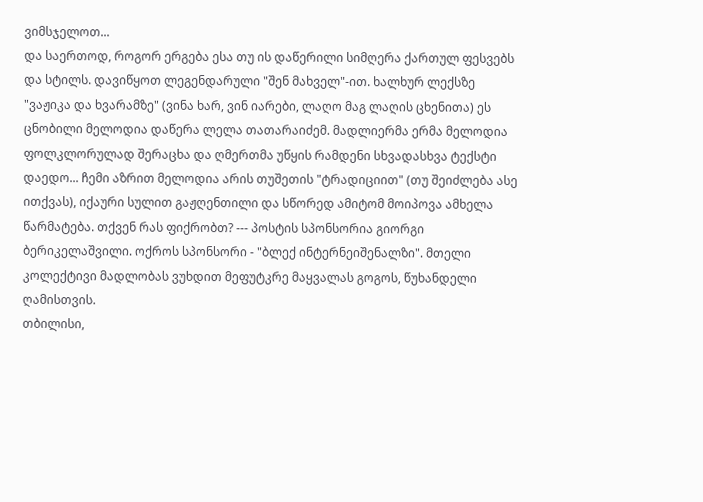ვიმსჯელოთ...
და საერთოდ, როგორ ერგება ესა თუ ის დაწერილი სიმღერა ქართულ ფესვებს და სტილს. დავიწყოთ ლეგენდარული "შენ მახველ"-ით. ხალხურ ლექსზე "ვაჟიკა და ხვარამზე" (ვინა ხარ, ვინ იარები, ლაღო მაგ ლაღის ცხენითა) ეს ცნობილი მელოდია დაწერა ლელა თათარაიძემ. მადლიერმა ერმა მელოდია ფოლკლორულად შერაცხა და ღმერთმა უწყის რამდენი სხვადასხვა ტექსტი დაედო... ჩემი აზრით მელოდია არის თუშეთის "ტრადიციით" (თუ შეიძლება ასე ითქვას), იქაური სულით გაჟღენთილი და სწორედ ამიტომ მოიპოვა ამხელა წარმატება. თქვენ რას ფიქრობთ? --- პოსტის სპონსორია გიორგი ბერიკელაშვილი. ოქროს სპონსორი - "ბლექ ინტერნეიშენალზი". მთელი კოლექტივი მადლობას ვუხდით მეფუტკრე მაყვალას გოგოს, წუხანდელი ღამისთვის.
თბილისი,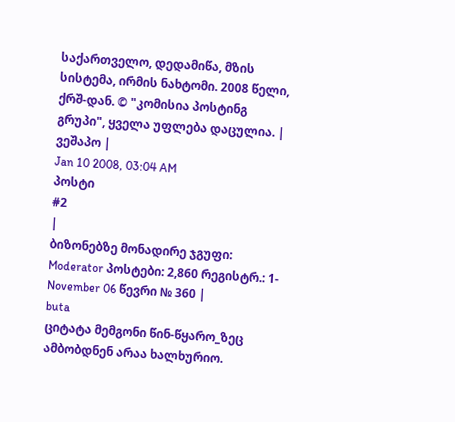საქართველო, დედამიწა, მზის სისტემა, ირმის ნახტომი. 2008 წელი, ქრშ-დან. © "კომისია პოსტინგ გრუპი", ყველა უფლება დაცულია. |
ვეშაპო |
Jan 10 2008, 03:04 AM
პოსტი
#2
|
ბიზონებზე მონადირე ჯგუფი: Moderator პოსტები: 2,860 რეგისტრ.: 1-November 06 წევრი № 360 |
buta
ციტატა მემგონი წინ-წყარო_ზეც ამბობდნენ არაა ხალხურიო.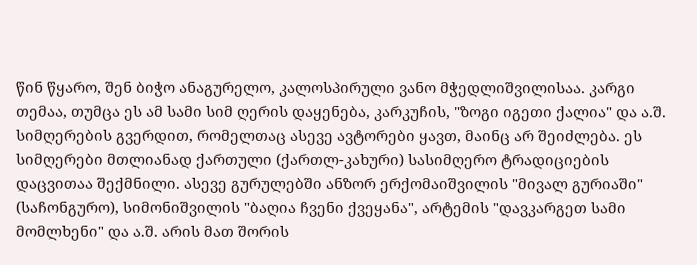წინ წყარო, შენ ბიჭო ანაგურელო, კალოსპირული ვანო მჭედლიშვილისაა. კარგი თემაა, თუმცა ეს ამ სამი სიმ ღერის დაყენება, კარკუჩის, "ზოგი იგეთი ქალია" და ა.შ. სიმღერების გვერდით, რომელთაც ასევე ავტორები ყავთ, მაინც არ შეიძლება. ეს სიმღერები მთლიანად ქართული (ქართლ-კახური) სასიმღერო ტრადიციების დაცვითაა შექმნილი. ასევე გურულებში ანზორ ერქომაიშვილის "მივალ გურიაში" (საჩონგურო), სიმონიშვილის "ბაღია ჩვენი ქვეყანა", არტემის "დავკარგეთ სამი მომლხენი" და ა.შ. არის მათ შორის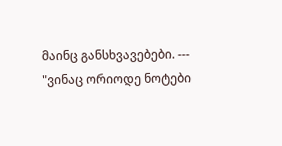მაინც განსხვავებები. --- "ვინაც ორიოდე ნოტები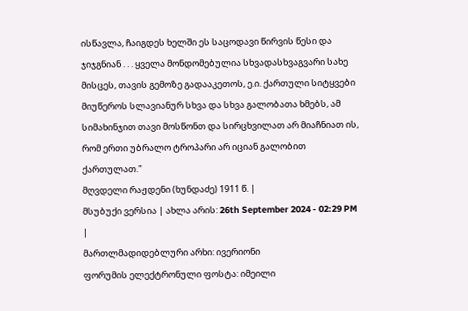ისწავლა, ჩაიგდეს ხელში ეს საცოდავი წირვის წესი და ჯიჯგნიან . . . ყველა მონდომებულია სხვადასხვაგვარი სახე მისცეს, თავის გემოზე გადააკეთოს, ე.ი. ქართული სიტყვები მიუწეროს სლავიანურ სხვა და სხვა გალობათა ხმებს, ამ სიმახინჯით თავი მოსწონთ და სირცხვილათ არ მიაჩნიათ ის, რომ ერთი უბრალო ტროპარი არ იციან გალობით ქართულათ."
მღვდელი რაჟდენი (ხუნდაძე) 1911 წ. |
მსუბუქი ვერსია | ახლა არის: 26th September 2024 - 02:29 PM |
მართლმადიდებლური არხი: ივერიონი
ფორუმის ელექტრონული ფოსტა: იმეილი